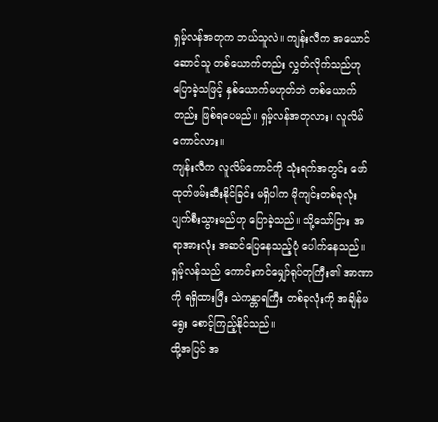ရှမ့်လန်အတုက ဘယ်သူလဲ။ ကျန်းလီက အယောင်ဆောင်သူ တစ်ယောက်တည်း လွှတ်လိုက်သည်ဟု ပြောခဲ့သဖြင့် နှစ်ယောက်မဟုတ်ဘဲ တစ်ယောက်တည်း ဖြစ်ရပေမည်။ ရှမ့်လန်အတုလား၊ လူလိမ်ကောင်လား။
ကျန်းလီက လူလိမ်ကောင်ကို သုံးရက်အတွင်း ဖော်ထုတ်ဖမ်းဆီးနိုင်ခြင်း မရှိပါက မိုကျင်းတစ်ခုလုံး ပျက်စီးသွားမည်ဟု ပြောခဲ့သည်။ သို့သော်ငြား အရာအားလုံး အဆင်ပြေနေသည့်ပုံ ပေါက်နေသည်။ ရှမ့်လန်သည် ကောင်းကင်မျှော်ရုပ်တုကြီး၏ အာဏာကို ရရှိထားပြီး သဲကန္တာရကြီး တစ်ခုလုံးကို အချိန်မရွေး စောင့်ကြည့်နိုင်သည်။
ထို့အပြင် အ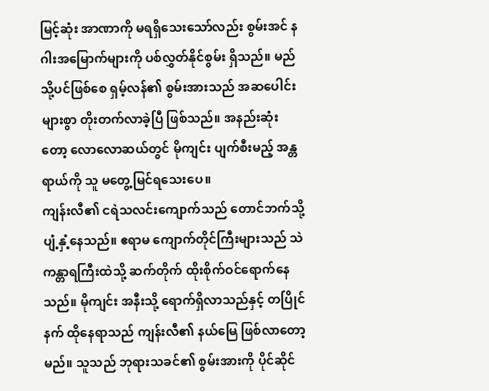မြင့်ဆုံး အာဏာကို မရရှိသေးသော်လည်း စွမ်းအင် နဂါးအမြောက်များကို ပစ်လွှတ်နိုင်စွမ်း ရှိသည်။ မည်သို့ပင်ဖြစ်စေ ရှမ့်လန်၏ စွမ်းအားသည် အဆပေါင်းများစွာ တိုးတက်လာခဲ့ပြီ ဖြစ်သည်။ အနည်းဆုံးတော့ လောလောဆယ်တွင် မိုကျင်း ပျက်စီးမည့် အန္တရာယ်ကို သူ မတွေ့မြင်ရသေးပေ။
ကျန်းလီ၏ ငရဲသလင်းကျောက်သည် တောင်ဘက်သို့ ပျံ့နှံ့နေသည်။ ဧရာမ ကျောက်တိုင်ကြီးများသည် သဲကန္တာရကြီးထဲသို့ ဆက်တိုက် ထိုးစိုက်ဝင်ရောက်နေသည်။ မိုကျင်း အနီးသို့ ရောက်ရှိလာသည်နှင့် တပြိုင်နက် ထိုနေရာသည် ကျန်းလီ၏ နယ်မြေ ဖြစ်လာတော့မည်။ သူသည် ဘုရားသခင်၏ စွမ်းအားကို ပိုင်ဆိုင်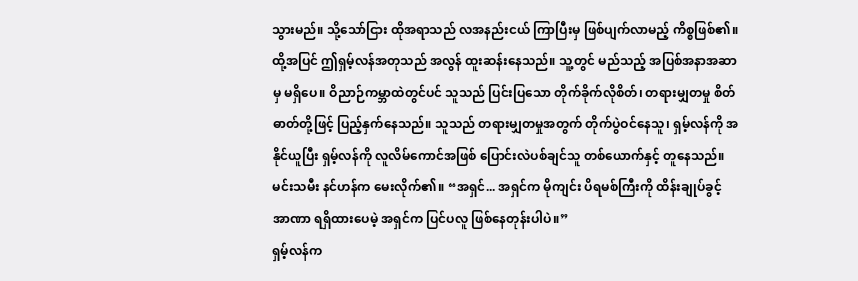သွားမည်။ သို့သော်ငြား ထိုအရာသည် လအနည်းငယ် ကြာပြီးမှ ဖြစ်ပျက်လာမည့် ကိစ္စဖြစ်၏။
ထို့အပြင် ဤရှမ့်လန်အတုသည် အလွန် ထူးဆန်းနေသည်။ သူ့တွင် မည်သည့် အပြစ်အနာအဆာမှ မရှိပေ။ ဝိညာဉ်ကမ္ဘာထဲတွင်ပင် သူသည် ပြင်းပြသော တိုက်ခိုက်လိုစိတ်၊ တရားမျှတမှု စိတ်ဓာတ်တို့ဖြင့် ပြည့်နှက်နေသည်။ သူသည် တရားမျှတမှုအတွက် တိုက်ပွဲဝင်နေသူ၊ ရှမ့်လန်ကို အနိုင်ယူပြီး ရှမ့်လန်ကို လူလိမ်ကောင်အဖြစ် ပြောင်းလဲပစ်ချင်သူ တစ်ယောက်နှင့် တူနေသည်။
မင်းသမီး နင်ဟန်က မေးလိုက်၏။ “အရှင်... အရှင်က မိုကျင်း ပိရမစ်ကြီးကို ထိန်းချုပ်ခွင့် အာဏာ ရရှိထားပေမဲ့ အရှင်က ပြင်ပလူ ဖြစ်နေတုန်းပါပဲ။”
ရှမ့်လန်က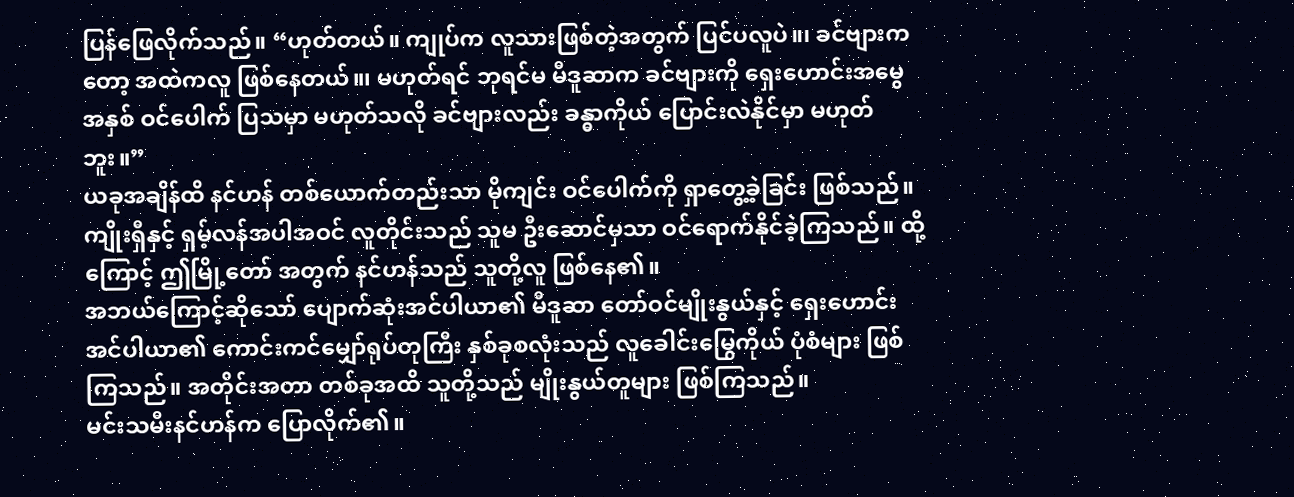ပြန်ဖြေလိုက်သည်။ “ဟုတ်တယ်။ ကျုပ်က လူသားဖြစ်တဲ့အတွက် ပြင်ပလူပဲ။၊ ခင်ဗျားကတော့ အထဲကလူ ဖြစ်နေတယ်။၊ မဟုတ်ရင် ဘုရင်မ မီဒူဆာက ခင်ဗျားကို ရှေးဟောင်းအမွေအနှစ် ဝင်ပေါက် ပြသမှာ မဟုတ်သလို ခင်ဗျားလည်း ခန္ဓာကိုယ် ပြောင်းလဲနိုင်မှာ မဟုတ်ဘူး။”
ယခုအချိန်ထိ နင်ဟန် တစ်ယောက်တည်းသာ မိုကျင်း ဝင်ပေါက်ကို ရှာတွေ့ခဲ့ခြင်း ဖြစ်သည်။ ကျိုးရှီနှင့် ရှမ့်လန်အပါအဝင် လူတိုင်းသည် သူမ ဦးဆောင်မှသာ ဝင်ရောက်နိုင်ခဲ့ကြသည်။ ထို့ကြောင့် ဤမြို့တော် အတွက် နင်ဟန်သည် သူတို့လူ ဖြစ်နေ၏။
အဘယ်ကြောင့်ဆိုသော် ပျောက်ဆုံးအင်ပါယာ၏ မီဒူဆာ တော်ဝင်မျိုးနွယ်နှင့် ရှေးဟောင်း အင်ပါယာ၏ ကောင်းကင်မျှော်ရုပ်တုကြီး နှစ်ခုစလုံးသည် လူခေါင်းမြွေကိုယ် ပုံစံများ ဖြစ်ကြသည်။ အတိုင်းအတာ တစ်ခုအထိ သူတို့သည် မျိုးနွယ်တူများ ဖြစ်ကြသည်။
မင်းသမီးနင်ဟန်က ပြောလိုက်၏။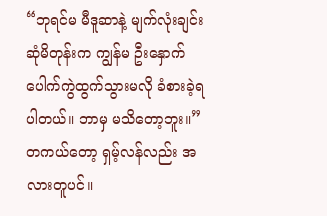“ဘုရင်မ မီဒူဆာနဲ့ မျက်လုံးချင်း ဆုံမိတုန်းက ကျွန်မ ဦးနှောက် ပေါက်ကွဲထွက်သွားမလို ခံစားခဲ့ရပါတယ်။ ဘာမှ မသိတော့ဘူး။”
တကယ်တော့ ရှမ့်လန်လည်း အလားတူပင်။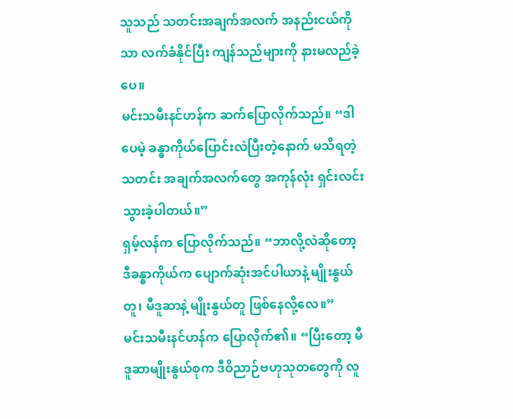သူသည် သတင်းအချက်အလက် အနည်းငယ်ကိုသာ လက်ခံနိုင်ပြီး ကျန်သည်များကို နားမလည်ခဲ့ပေ။
မင်းသမီးနင်ဟန်က ဆက်ပြောလိုက်သည်။ “ဒါပေမဲ့ ခန္ဓာကိုယ်ပြောင်းလဲပြီးတဲ့နောက် မသိရတဲ့ သတင်း အချက်အလက်တွေ အကုန်လုံး ရှင်းလင်းသွားခဲ့ပါတယ်။”
ရှမ့်လန်က ပြောလိုက်သည်။ “ဘာလို့လဲဆိုတော့ ဒီခန္ဓာကိုယ်က ပျောက်ဆုံးအင်ပါယာနဲ့ မျိုးနွယ်တူ၊ မီဒူဆာနဲ့ မျိုးနွယ်တူ ဖြစ်နေလို့လေ။”
မင်းသမီးနင်ဟန်က ပြောလိုက်၏။ “ပြီးတော့ မီဒူဆာမျိုးနွယ်စုက ဒီဝိညာဉ်ဗဟုသုတတွေကို လူ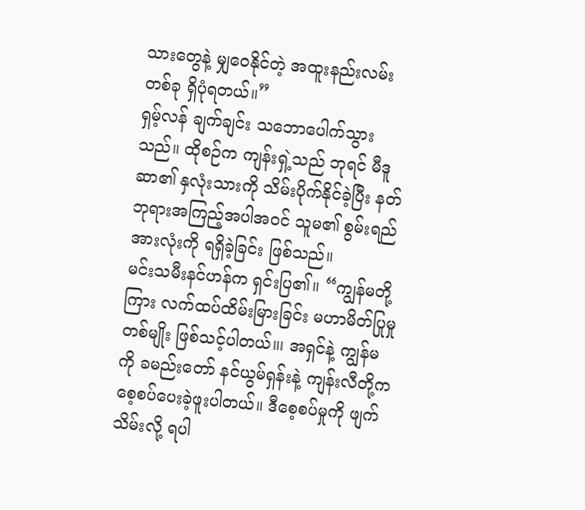သားတွေနဲ့ မျှဝေနိုင်တဲ့ အထူးနည်းလမ်းတစ်ခု ရှိပုံရတယ်။”
ရှမ့်လန် ချက်ချင်း သဘောပေါက်သွားသည်။ ထိုစဉ်က ကျန်းရှဲ့သည် ဘုရင် မီဒူဆာ၏ နှလုံးသားကို သိမ်းပိုက်နိုင်ခဲ့ပြီး နတ်ဘုရားအကြည့်အပါအဝင် သူမ၏ စွမ်းရည်အားလုံးကို ရရှိခဲ့ခြင်း ဖြစ်သည်။
မင်းသမီးနင်ဟန်က ရှင်းပြ၏။ “ကျွန်မတို့ကြား လက်ထပ်ထိမ်းမြားခြင်း မဟာမိတ်ပြုမှုတစ်မျိုး ဖြစ်သင့်ပါတယ်။၊ အရှင်နဲ့ ကျွန်မကို ခမည်းတော် နင်ယွမ်ရှန်းနဲ့ ကျန်းလီတို့က စေ့စပ်ပေးခဲ့ဖူးပါတယ်။ ဒီစေ့စပ်မှုကို ဖျက်သိမ်းလို့ ရပါ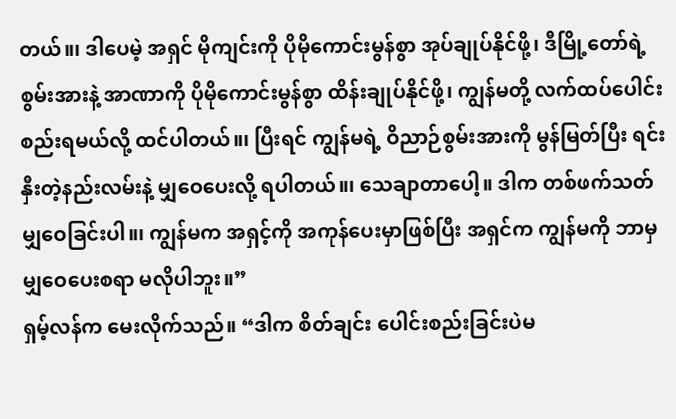တယ်။၊ ဒါပေမဲ့ အရှင် မိုကျင်းကို ပိုမိုကောင်းမွန်စွာ အုပ်ချုပ်နိုင်ဖို့၊ ဒီမြို့တော်ရဲ့ စွမ်းအားနဲ့ အာဏာကို ပိုမိုကောင်းမွန်စွာ ထိန်းချုပ်နိုင်ဖို့၊ ကျွန်မတို့ လက်ထပ်ပေါင်းစည်းရမယ်လို့ ထင်ပါတယ်။၊ ပြီးရင် ကျွန်မရဲ့ ဝိညာဉ်စွမ်းအားကို မွန်မြတ်ပြီး ရင်းနှီးတဲ့နည်းလမ်းနဲ့ မျှဝေပေးလို့ ရပါတယ်။၊ သေချာတာပေါ့။ ဒါက တစ်ဖက်သတ် မျှဝေခြင်းပါ။၊ ကျွန်မက အရှင့်ကို အကုန်ပေးမှာဖြစ်ပြီး အရှင်က ကျွန်မကို ဘာမှ မျှဝေပေးစရာ မလိုပါဘူး။”
ရှမ့်လန်က မေးလိုက်သည်။ “ဒါက စိတ်ချင်း ပေါင်းစည်းခြင်းပဲမ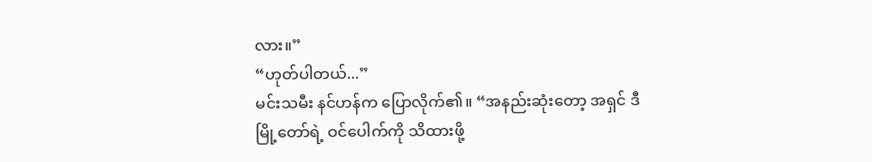လား။”
“ဟုတ်ပါတယ်...”
မင်းသမီး နင်ဟန်က ပြောလိုက်၏။ “အနည်းဆုံးတော့ အရှင် ဒီမြို့တော်ရဲ့ ဝင်ပေါက်ကို သိထားဖို့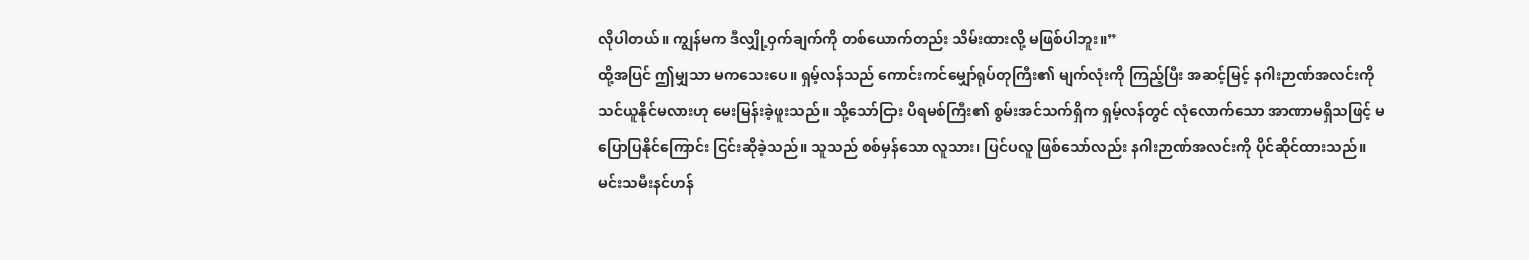လိုပါတယ်။ ကျွန်မက ဒီလျှို့ဝှက်ချက်ကို တစ်ယောက်တည်း သိမ်းထားလို့ မဖြစ်ပါဘူး။”
ထို့အပြင် ဤမျှသာ မကသေးပေ။ ရှမ့်လန်သည် ကောင်းကင်မျှော်ရုပ်တုကြီး၏ မျက်လုံးကို ကြည့်ပြီး အဆင့်မြင့် နဂါးဉာဏ်အလင်းကို သင်ယူနိုင်မလားဟု မေးမြန်းခဲ့ဖူးသည်။ သို့သော်ငြား ပိရမစ်ကြီး၏ စွမ်းအင်သက်ရှိက ရှမ့်လန်တွင် လုံလောက်သော အာဏာမရှိသဖြင့် မပြောပြနိုင်ကြောင်း ငြင်းဆိုခဲ့သည်။ သူသည် စစ်မှန်သော လူသား၊ ပြင်ပလူ ဖြစ်သော်လည်း နဂါးဉာဏ်အလင်းကို ပိုင်ဆိုင်ထားသည်။
မင်းသမီးနင်ဟန်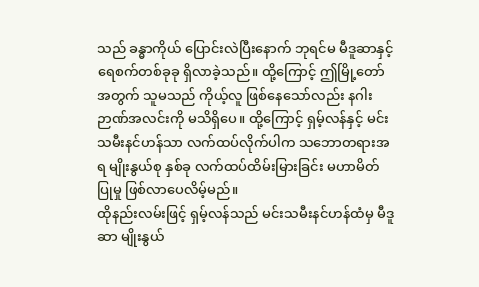သည် ခန္ဓာကိုယ် ပြောင်းလဲပြီးနောက် ဘုရင်မ မီဒူဆာနှင့် ရေစက်တစ်ခုခု ရှိလာခဲ့သည်။ ထို့ကြောင့် ဤမြို့တော်အတွက် သူမသည် ကိုယ့်လူ ဖြစ်နေသော်လည်း နဂါးဉာဏ်အလင်းကို မသိရှိပေ။ ထို့ကြောင့် ရှမ့်လန်နှင့် မင်းသမီးနင်ဟန်သာ လက်ထပ်လိုက်ပါက သဘောတရားအရ မျိုးနွယ်စု နှစ်ခု လက်ထပ်ထိမ်းမြားခြင်း မဟာမိတ်ပြုမှု ဖြစ်လာပေလိမ့်မည်။
ထိုနည်းလမ်းဖြင့် ရှမ့်လန်သည် မင်းသမီးနင်ဟန်ထံမှ မီဒူဆာ မျိုးနွယ်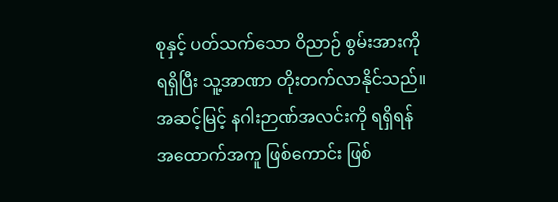စုနှင့် ပတ်သက်သော ဝိညာဉ် စွမ်းအားကို ရရှိပြီး သူ့အာဏာ တိုးတက်လာနိုင်သည်။ အဆင့်မြင့် နဂါးဉာဏ်အလင်းကို ရရှိရန် အထောက်အကူ ဖြစ်ကောင်း ဖြစ်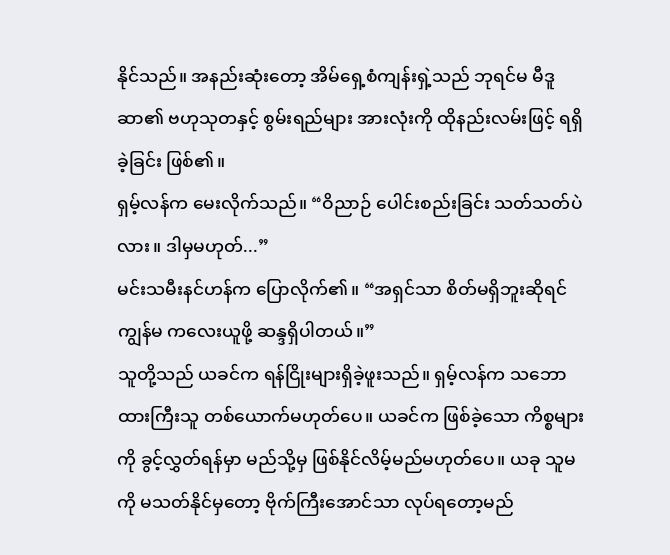နိုင်သည်။ အနည်းဆုံးတော့ အိမ်ရှေ့စံကျန်းရှဲ့သည် ဘုရင်မ မီဒူဆာ၏ ဗဟုသုတနှင့် စွမ်းရည်များ အားလုံးကို ထိုနည်းလမ်းဖြင့် ရရှိခဲ့ခြင်း ဖြစ်၏။
ရှမ့်လန်က မေးလိုက်သည်။ “ဝိညာဉ် ပေါင်းစည်းခြင်း သတ်သတ်ပဲလား။ ဒါမှမဟုတ်...”
မင်းသမီးနင်ဟန်က ပြောလိုက်၏။ “အရှင်သာ စိတ်မရှိဘူးဆိုရင် ကျွန်မ ကလေးယူဖို့ ဆန္ဒရှိပါတယ်။”
သူတို့သည် ယခင်က ရန်ငြိုးများရှိခဲ့ဖူးသည်။ ရှမ့်လန်က သဘောထားကြီးသူ တစ်ယောက်မဟုတ်ပေ။ ယခင်က ဖြစ်ခဲ့သော ကိစ္စများကို ခွင့်လွှတ်ရန်မှာ မည်သို့မှ ဖြစ်နိုင်လိမ့်မည်မဟုတ်ပေ။ ယခု သူမကို မသတ်နိုင်မှတော့ ဗိုက်ကြီးအောင်သာ လုပ်ရတော့မည်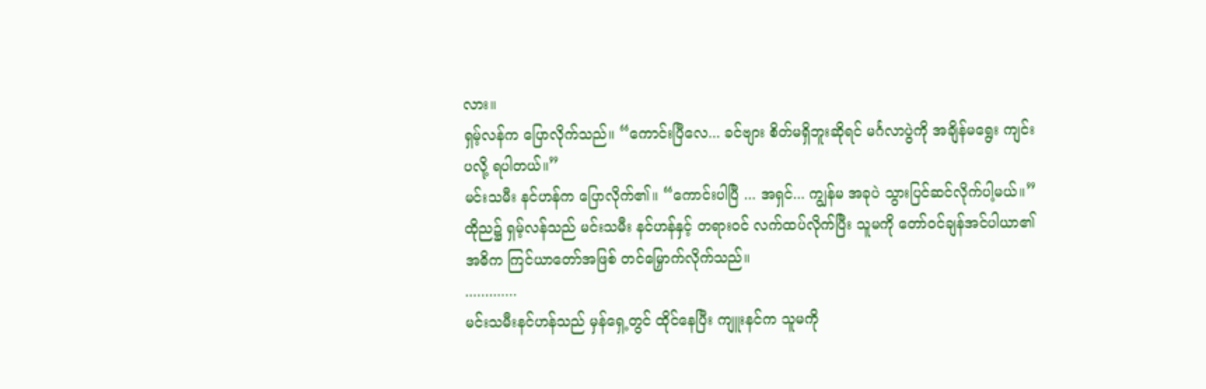လား။
ရှမ့်လန်က ပြောလိုက်သည်။ “ကောင်းပြီလေ... ခင်ဗျား စိတ်မရှိဘူးဆိုရင် မင်္ဂလာပွဲကို အချိန်မရွေး ကျင်းပလို့ ရပါတယ်။”
မင်းသမီး နင်ဟန်က ပြောလိုက်၏။ “ကောင်းပါပြီ ... အရှင်... ကျွန်မ အခုပဲ သွားပြင်ဆင်လိုက်ပါ့မယ်။”
ထိုည၌ ရှမ့်လန်သည် မင်းသမီး နင်ဟန်နှင့် တရားဝင် လက်ထပ်လိုက်ပြီး သူမကို တော်ဝင်ချန်အင်ပါယာ၏ အဓိက ကြင်ယာတော်အဖြစ် တင်မြှောက်လိုက်သည်။
.............
မင်းသမီးနင်ဟန်သည် မှန်ရှေ့တွင် ထိုင်နေပြီး ကျူးနင်က သူမကို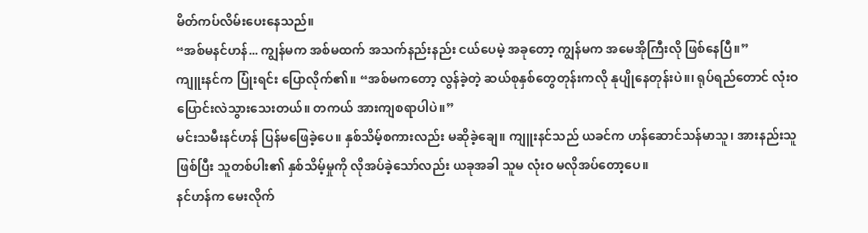မိတ်ကပ်လိမ်းပေးနေသည်။
“အစ်မနင်ဟန်... ကျွန်မက အစ်မထက် အသက်နည်းနည်း ငယ်ပေမဲ့ အခုတော့ ကျွန်မက အမေအိုကြီးလို ဖြစ်နေပြီ။”
ကျူးနင်က ပြုံးရင်း ပြောလိုက်၏။ “အစ်မကတော့ လွန်ခဲ့တဲ့ ဆယ်စုနှစ်တွေတုန်းကလို နုပျိုနေတုန်းပဲ။၊ ရုပ်ရည်တောင် လုံးဝ ပြောင်းလဲသွားသေးတယ်။ တကယ် အားကျစရာပါပဲ။”
မင်းသမီးနင်ဟန် ပြန်မဖြေခဲ့ပေ။ နှစ်သိမ့်စကားလည်း မဆိုခဲ့ချေ။ ကျူးနင်သည် ယခင်က ဟန်ဆောင်သန်မာသူ၊ အားနည်းသူ ဖြစ်ပြီး သူတစ်ပါး၏ နှစ်သိမ့်မှုကို လိုအပ်ခဲ့သော်လည်း ယခုအခါ သူမ လုံးဝ မလိုအပ်တော့ပေ။
နင်ဟန်က မေးလိုက်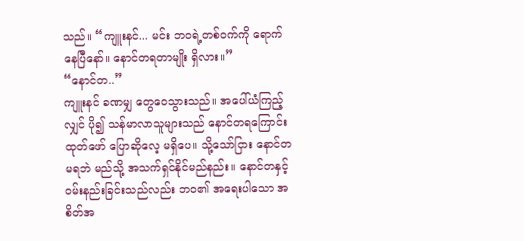သည်။ “ကျူးနင်... မင်း ဘဝရဲ့တစ်ဝက်ကို ရောက်နေပြီနော်။ နောင်တရတာမျိုး ရှိလား။”
“နောင်တ..”
ကျူးနင် ခဏမျှ တွေဝေသွားသည်။ အပေါ်ယံကြည့်လျှင် ပို၍ သန်မာလာသူများသည် နောင်တရကြောင်း ထုတ်ဖော် ပြောဆိုလေ့ မရှိပေ။ သို့သော်ငြား နောင်တမရဘဲ မည်သို့ အသက်ရှင်နိုင်မည်နည်း။ နောင်တနှင့် ဝမ်းနည်းခြင်းသည်လည်း ဘဝ၏ အရေးပါသော အစိတ်အ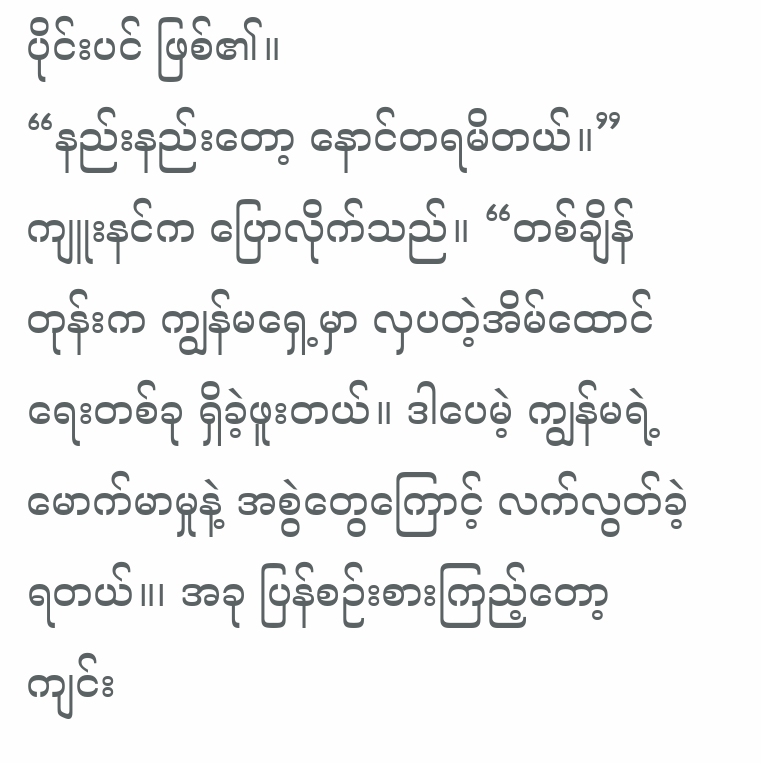ပိုင်းပင် ဖြစ်၏။
“နည်းနည်းတော့ နောင်တရမိတယ်။”
ကျူးနင်က ပြောလိုက်သည်။ “တစ်ချိန်တုန်းက ကျွန်မရှေ့မှာ လှပတဲ့အိမ်ထောင်ရေးတစ်ခု ရှိခဲ့ဖူးတယ်။ ဒါပေမဲ့ ကျွန်မရဲ့မောက်မာမှုနဲ့ အစွဲတွေကြောင့် လက်လွတ်ခဲ့ရတယ်။၊ အခု ပြန်စဉ်းစားကြည့်တော့ ကျင်း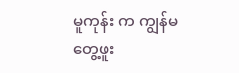မူကုန်း က ကျွန်မ တွေ့ဖူး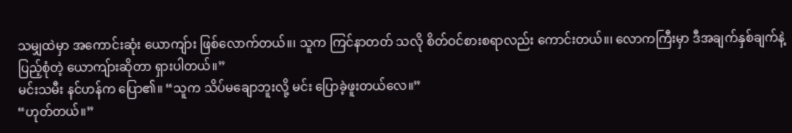သမျှထဲမှာ အကောင်းဆုံး ယောကျ်ား ဖြစ်လောက်တယ်။၊ သူက ကြင်နာတတ် သလို စိတ်ဝင်စားစရာလည်း ကောင်းတယ်။၊ လောကကြီးမှာ ဒီအချက်နှစ်ချက်နဲ့ ပြည့်စုံတဲ့ ယောကျ်ားဆိုတာ ရှားပါတယ်။”
မင်းသမီး နင်ဟန်က ပြော၏။ “သူက သိပ်မချောဘူးလို့ မင်း ပြောခဲ့ဖူးတယ်လေ။”
“ဟုတ်တယ်။”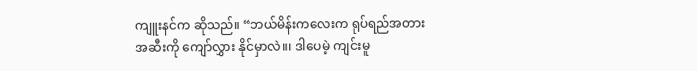ကျူးနင်က ဆိုသည်။ “ဘယ်မိန်းကလေးက ရုပ်ရည်အတားအဆီးကို ကျော်လွှား နိုင်မှာလဲ။၊ ဒါပေမဲ့ ကျင်းမူ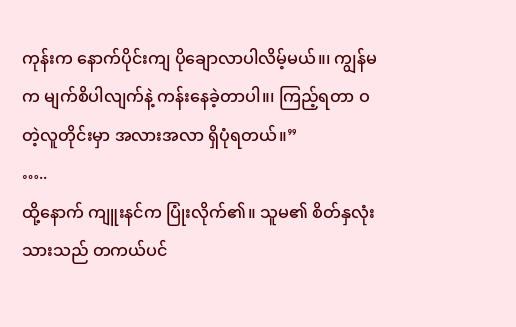ကုန်းက နောက်ပိုင်းကျ ပိုချောလာပါလိမ့်မယ်။၊ ကျွန်မက မျက်စိပါလျက်နဲ့ ကန်းနေခဲ့တာပါ။၊ ကြည့်ရတာ ဝတဲ့လူတိုင်းမှာ အလားအလာ ရှိပုံရတယ်။”
…..
ထို့နောက် ကျူးနင်က ပြုံးလိုက်၏။ သူမ၏ စိတ်နှလုံးသားသည် တကယ်ပင်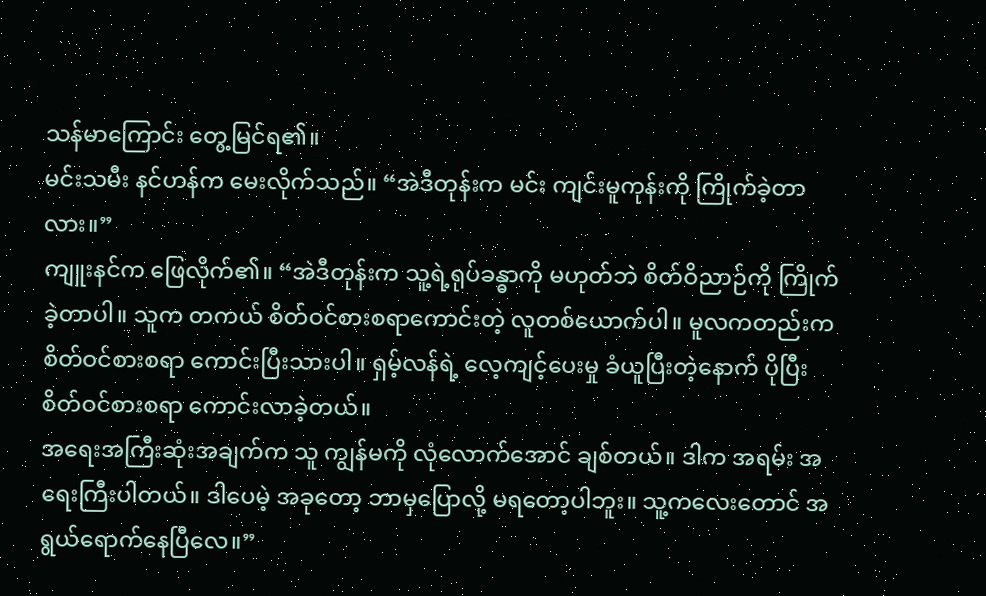သန်မာကြောင်း တွေ့မြင်ရ၏။
မင်းသမီး နင်ဟန်က မေးလိုက်သည်။ “အဲဒီတုန်းက မင်း ကျင်းမူကုန်းကို ကြိုက်ခဲ့တာလား။”
ကျူးနင်က ဖြေလိုက်၏။ “အဲဒီတုန်းက သူ့ရဲ့ရုပ်ခန္ဓာကို မဟုတ်ဘဲ စိတ်ဝိညာဉ်ကို ကြိုက်ခဲ့တာပါ။ သူက တကယ် စိတ်ဝင်စားစရာကောင်းတဲ့ လူတစ်ယောက်ပါ။ မူလကတည်းက စိတ်ဝင်စားစရာ ကောင်းပြီးသားပါ။ ရှမ့်လန်ရဲ့ လေ့ကျင့်ပေးမှု ခံယူပြီးတဲ့နောက် ပိုပြီး စိတ်ဝင်စားစရာ ကောင်းလာခဲ့တယ်။
အရေးအကြီးဆုံးအချက်က သူ ကျွန်မကို လုံလောက်အောင် ချစ်တယ်။ ဒါက အရမ်း အရေးကြီးပါတယ်။ ဒါပေမဲ့ အခုတော့ ဘာမှပြောလို့ မရတော့ပါဘူး။ သူ့ကလေးတောင် အရွယ်ရောက်နေပြီလေ။”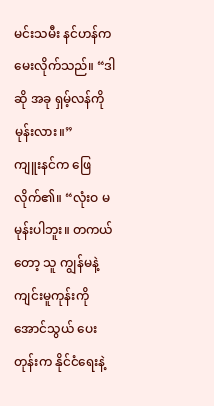မင်းသမီး နင်ဟန်က မေးလိုက်သည်။ “ဒါဆို အခု ရှမ့်လန်ကို မုန်းလား။”
ကျူးနင်က ဖြေလိုက်၏။ “လုံးဝ မမုန်းပါဘူး။ တကယ်တော့ သူ ကျွန်မနဲ့ ကျင်းမူကုန်းကို အောင်သွယ် ပေးတုန်းက နိုင်ငံရေးနဲ့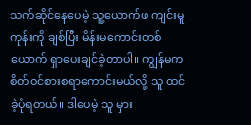သက်ဆိုင်နေပေမဲ့ သူ့ယောက်ဖ ကျင်းမူကုန်းကို ချစ်ပြီး မိန်းမကောင်းတစ်ယောက် ရှာပေးချင်ခဲ့တာပါ။ ကျွန်မက စိတ်ဝင်စားစရာကောင်းမယ်လို့ သူ ထင်ခဲ့ပုံရတယ်။ ဒါပေမဲ့ သူ မှား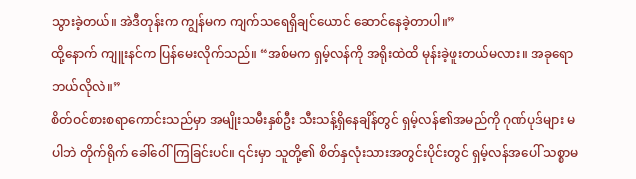သွားခဲ့တယ်။ အဲဒီတုန်းက ကျွန်မက ကျက်သရေရှိချင်ယောင် ဆောင်နေခဲ့တာပါ။”
ထို့နောက် ကျူးနင်က ပြန်မေးလိုက်သည်။ “အစ်မက ရှမ့်လန်ကို အရိုးထဲထိ မုန်းခဲ့ဖူးတယ်မလား။ အခုရော ဘယ်လိုလဲ။”
စိတ်ဝင်စားစရာကောင်းသည်မှာ အမျိုးသမီးနှစ်ဦး သီးသန့်ရှိနေချိန်တွင် ရှမ့်လန်၏အမည်ကို ဂုဏ်ပုဒ်များ မပါဘဲ တိုက်ရိုက် ခေါ်ဝေါ်ကြခြင်းပင်။ ၎င်းမှာ သူတို့၏ စိတ်နှလုံးသားအတွင်းပိုင်းတွင် ရှမ့်လန်အပေါ် သစ္စာမ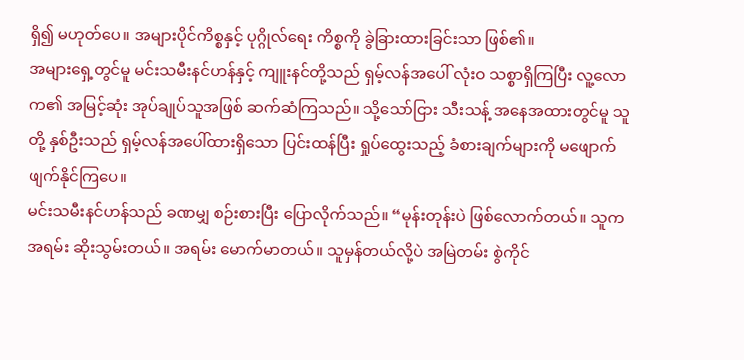ရှိ၍ မဟုတ်ပေ။ အများပိုင်ကိစ္စနှင့် ပုဂ္ဂိုလ်ရေး ကိစ္စကို ခွဲခြားထားခြင်းသာ ဖြစ်၏။
အများရှေ့တွင်မူ မင်းသမီးနင်ဟန်နှင့် ကျူးနင်တို့သည် ရှမ့်လန်အပေါ် လုံးဝ သစ္စာရှိကြပြီး လူ့လောက၏ အမြင့်ဆုံး အုပ်ချုပ်သူအဖြစ် ဆက်ဆံကြသည်။ သို့သော်ငြား သီးသန့် အနေအထားတွင်မူ သူတို့ နှစ်ဦးသည် ရှမ့်လန်အပေါ်ထားရှိသော ပြင်းထန်ပြီး ရှုပ်ထွေးသည့် ခံစားချက်များကို မဖျောက်ဖျက်နိုင်ကြပေ။
မင်းသမီးနင်ဟန်သည် ခဏမျှ စဉ်းစားပြီး ပြောလိုက်သည်။ “မုန်းတုန်းပဲ ဖြစ်လောက်တယ်။ သူက အရမ်း ဆိုးသွမ်းတယ်။ အရမ်း မောက်မာတယ်။ သူမှန်တယ်လို့ပဲ အမြဲတမ်း စွဲကိုင်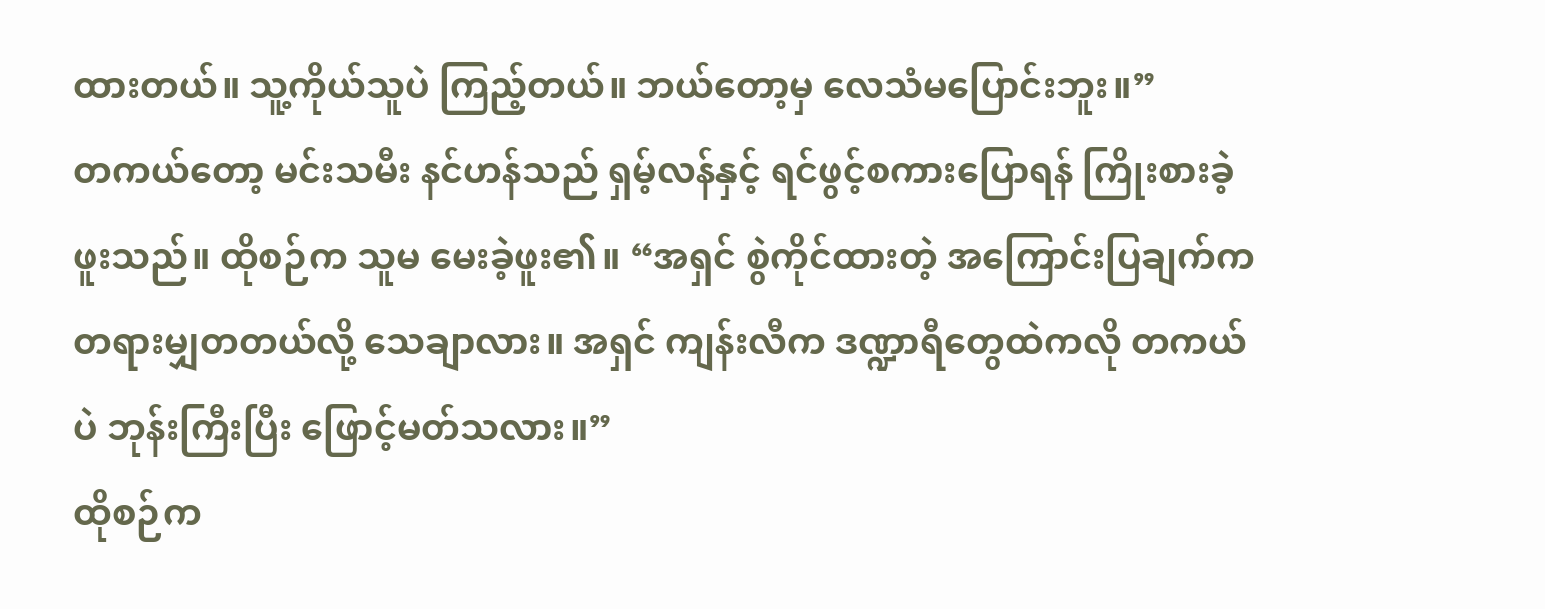ထားတယ်။ သူ့ကိုယ်သူပဲ ကြည့်တယ်။ ဘယ်တော့မှ လေသံမပြောင်းဘူး။”
တကယ်တော့ မင်းသမီး နင်ဟန်သည် ရှမ့်လန်နှင့် ရင်ဖွင့်စကားပြောရန် ကြိုးစားခဲ့ဖူးသည်။ ထိုစဉ်က သူမ မေးခဲ့ဖူး၏။ “အရှင် စွဲကိုင်ထားတဲ့ အကြောင်းပြချက်က တရားမျှတတယ်လို့ သေချာလား။ အရှင် ကျန်းလီက ဒဏ္ဍာရီတွေထဲကလို တကယ်ပဲ ဘုန်းကြီးပြီး ဖြောင့်မတ်သလား။”
ထိုစဉ်က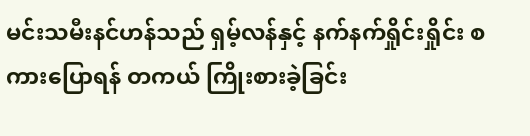မင်းသမီးနင်ဟန်သည် ရှမ့်လန်နှင့် နက်နက်ရှိုင်းရှိုင်း စကားပြောရန် တကယ် ကြိုးစားခဲ့ခြင်း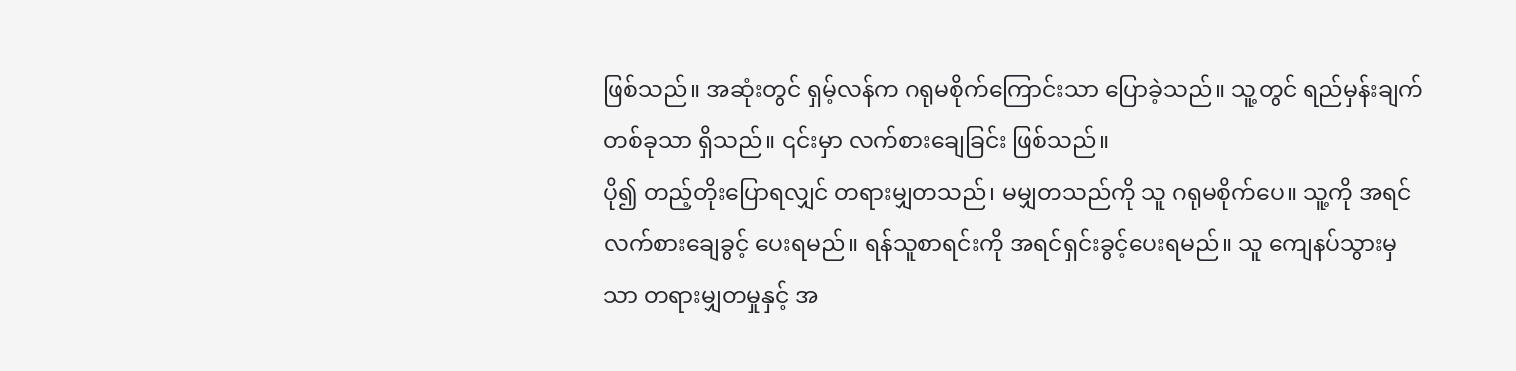ဖြစ်သည်။ အဆုံးတွင် ရှမ့်လန်က ဂရုမစိုက်ကြောင်းသာ ပြောခဲ့သည်။ သူ့တွင် ရည်မှန်းချက်တစ်ခုသာ ရှိသည်။ ၎င်းမှာ လက်စားချေခြင်း ဖြစ်သည်။
ပို၍ တည့်တိုးပြောရလျှင် တရားမျှတသည်၊ မမျှတသည်ကို သူ ဂရုမစိုက်ပေ။ သူ့ကို အရင် လက်စားချေခွင့် ပေးရမည်။ ရန်သူစာရင်းကို အရင်ရှင်းခွင့်ပေးရမည်။ သူ ကျေနပ်သွားမှသာ တရားမျှတမှုနှင့် အ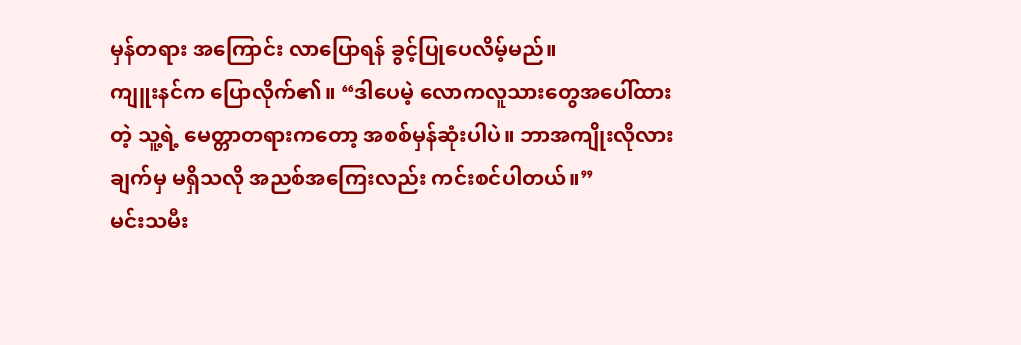မှန်တရား အကြောင်း လာပြောရန် ခွင့်ပြုပေလိမ့်မည်။
ကျူးနင်က ပြောလိုက်၏။ “ဒါပေမဲ့ လောကလူသားတွေအပေါ်ထားတဲ့ သူ့ရဲ့ မေတ္တာတရားကတော့ အစစ်မှန်ဆုံးပါပဲ။ ဘာအကျိုးလိုလားချက်မှ မရှိသလို အညစ်အကြေးလည်း ကင်းစင်ပါတယ်။”
မင်းသမီး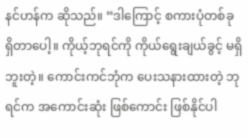နင်ဟန်က ဆိုသည်။ “ဒါကြောင့် စကားပုံတစ်ခု ရှိတာပေါ့။ ကိုယ့်ဘုရင်ကို ကိုယ်ရွေးချယ်ခွင့် မရှိဘူးတဲ့။ ကောင်းကင်ဘုံက ပေးသနားထားတဲ့ ဘုရင်က အကောင်းဆုံး ဖြစ်ကောင်း ဖြစ်နိုင်ပါ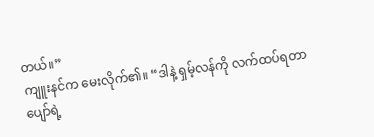တယ်။”
ကျူးနင်က မေးလိုက်၏။ “ဒါနဲ့ ရှမ့်လန်ကို လက်ထပ်ရတာ ပျော်ရဲ့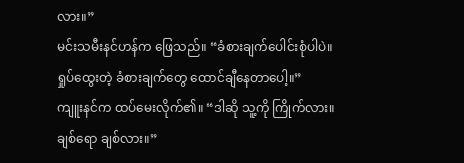လား။”
မင်းသမီးနင်ဟန်က ဖြေသည်။ “ခံစားချက်ပေါင်းစုံပါပဲ။ ရှုပ်ထွေးတဲ့ ခံစားချက်တွေ ထောင်ချီနေတာပေါ့။”
ကျူးနင်က ထပ်မေးလိုက်၏။ “ဒါဆို သူ့ကို ကြိုက်လား။ ချစ်ရော ချစ်လား။”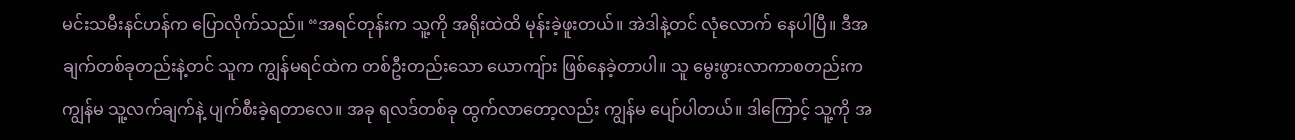မင်းသမီးနင်ဟန်က ပြောလိုက်သည်။ “အရင်တုန်းက သူ့ကို အရိုးထဲထိ မုန်းခဲ့ဖူးတယ်။ အဲဒါနဲ့တင် လုံလောက် နေပါပြီ။ ဒီအချက်တစ်ခုတည်းနဲ့တင် သူက ကျွန်မရင်ထဲက တစ်ဦးတည်းသော ယောကျ်ား ဖြစ်နေခဲ့တာပါ။ သူ မွေးဖွားလာကာစတည်းက ကျွန်မ သူ့လက်ချက်နဲ့ ပျက်စီးခဲ့ရတာလေ။ အခု ရလဒ်တစ်ခု ထွက်လာတော့လည်း ကျွန်မ ပျော်ပါတယ်။ ဒါကြောင့် သူ့ကို အ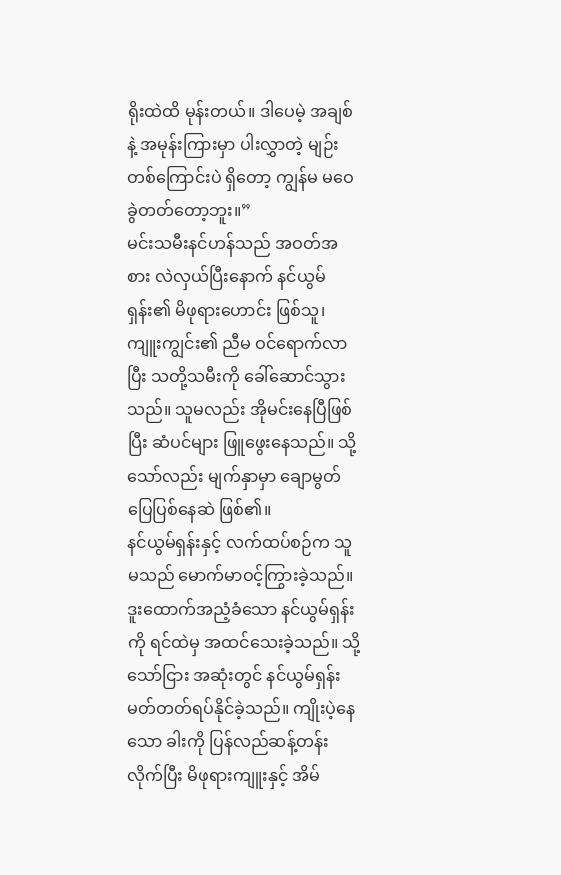ရိုးထဲထိ မုန်းတယ်။ ဒါပေမဲ့ အချစ်နဲ့ အမုန်းကြားမှာ ပါးလွှာတဲ့ မျဉ်းတစ်ကြောင်းပဲ ရှိတော့ ကျွန်မ မဝေခွဲတတ်တော့ဘူး။”
မင်းသမီးနင်ဟန်သည် အဝတ်အစား လဲလှယ်ပြီးနောက် နင်ယွမ်ရှန်း၏ မိဖုရားဟောင်း ဖြစ်သူ၊ ကျူးကျွင်း၏ ညီမ ဝင်ရောက်လာပြီး သတို့သမီးကို ခေါ်ဆောင်သွားသည်။ သူမလည်း အိုမင်းနေပြီဖြစ်ပြီး ဆံပင်များ ဖြူဖွေးနေသည်။ သို့သော်လည်း မျက်နှာမှာ ချောမွတ်ပြေပြစ်နေဆဲ ဖြစ်၏။
နင်ယွမ်ရှန်းနှင့် လက်ထပ်စဉ်က သူမသည် မောက်မာဝင့်ကြွားခဲ့သည်။ ဒူးထောက်အညံ့ခံသော နင်ယွမ်ရှန်းကို ရင်ထဲမှ အထင်သေးခဲ့သည်။ သို့သော်ငြား အဆုံးတွင် နင်ယွမ်ရှန်း မတ်တတ်ရပ်နိုင်ခဲ့သည်။ ကျိုးပဲ့နေသော ခါးကို ပြန်လည်ဆန့်တန်းလိုက်ပြီး မိဖုရားကျူးနှင့် အိမ်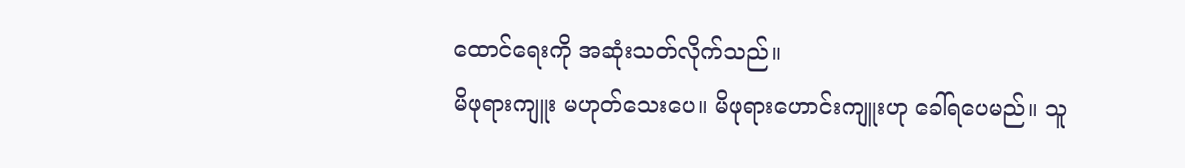ထောင်ရေးကို အဆုံးသတ်လိုက်သည်။
မိဖုရားကျူး မဟုတ်သေးပေ။ မိဖုရားဟောင်းကျူးဟု ခေါ်ရပေမည်။ သူ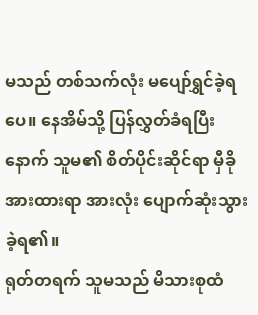မသည် တစ်သက်လုံး မပျော်ရွှင်ခဲ့ရပေ။ နေအိမ်သို့ ပြန်လွှတ်ခံရပြီးနောက် သူမ၏ စိတ်ပိုင်းဆိုင်ရာ မှီခိုအားထားရာ အားလုံး ပျောက်ဆုံးသွား ခဲ့ရ၏။
ရုတ်တရက် သူမသည် မိသားစုထံ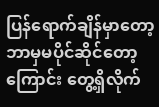ပြန်ရောက်ချိန်မှာတော့ ဘာမှမပိုင်ဆိုင်တော့ကြောင်း တွေ့ရှိလိုက်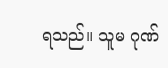ရသည်။ သူမ ဂုဏ်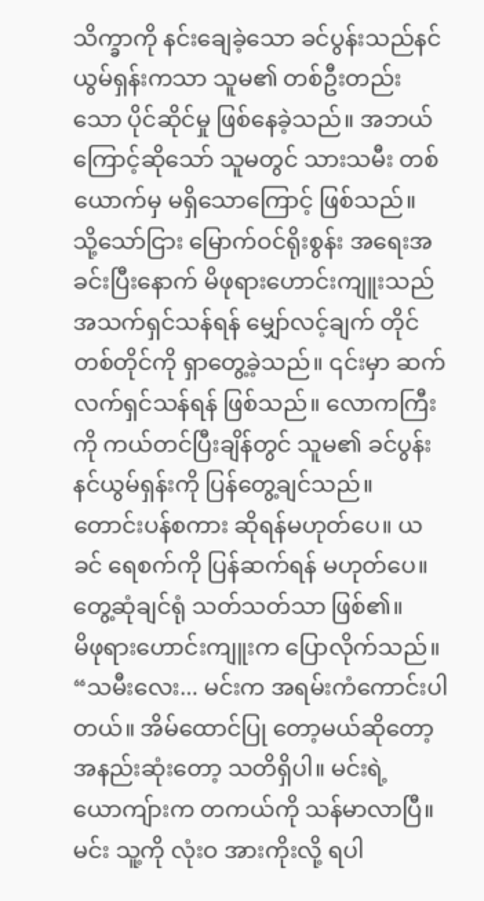သိက္ခာကို နင်းချေခဲ့သော ခင်ပွန်းသည်နင်ယွမ်ရှန်းကသာ သူမ၏ တစ်ဦးတည်းသော ပိုင်ဆိုင်မှု ဖြစ်နေခဲ့သည်။ အဘယ်ကြောင့်ဆိုသော် သူမတွင် သားသမီး တစ်ယောက်မှ မရှိသောကြောင့် ဖြစ်သည်။
သို့သော်ငြား မြောက်ဝင်ရိုးစွန်း အရေးအခင်းပြီးနောက် မိဖုရားဟောင်းကျူးသည် အသက်ရှင်သန်ရန် မျှော်လင့်ချက် တိုင်တစ်တိုင်ကို ရှာတွေ့ခဲ့သည်။ ၎င်းမှာ ဆက်လက်ရှင်သန်ရန် ဖြစ်သည်။ လောကကြီးကို ကယ်တင်ပြီးချိန်တွင် သူမ၏ ခင်ပွန်း နင်ယွမ်ရှန်းကို ပြန်တွေ့ချင်သည်။ တောင်းပန်စကား ဆိုရန်မဟုတ်ပေ။ ယခင် ရေစက်ကို ပြန်ဆက်ရန် မဟုတ်ပေ။ တွေ့ဆုံချင်ရုံ သတ်သတ်သာ ဖြစ်၏။
မိဖုရားဟောင်းကျူးက ပြောလိုက်သည်။ “သမီးလေး... မင်းက အရမ်းကံကောင်းပါတယ်။ အိမ်ထောင်ပြု တော့မယ်ဆိုတော့ အနည်းဆုံးတော့ သတိရှိပါ။ မင်းရဲ့ယောကျ်ားက တကယ်ကို သန်မာလာပြီ။ မင်း သူ့ကို လုံးဝ အားကိုးလို့ ရပါ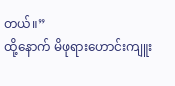တယ်။”
ထို့နောက် မိဖုရားဟောင်းကျူး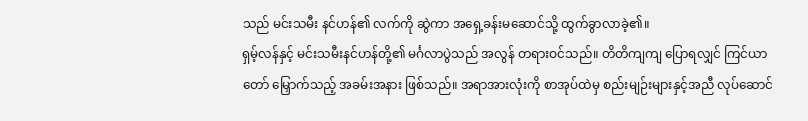သည် မင်းသမီး နင်ဟန်၏ လက်ကို ဆွဲကာ အရှေ့ခန်းမဆောင်သို့ ထွက်ခွာလာခဲ့၏။
ရှမ့်လန်နှင့် မင်းသမီးနင်ဟန်တို့၏ မင်္ဂလာပွဲသည် အလွန် တရားဝင်သည်။ တိတိကျကျ ပြောရလျှင် ကြင်ယာတော် မြှောက်သည့် အခမ်းအနား ဖြစ်သည်။ အရာအားလုံးကို စာအုပ်ထဲမှ စည်းမျဉ်းများနှင့်အညီ လုပ်ဆောင်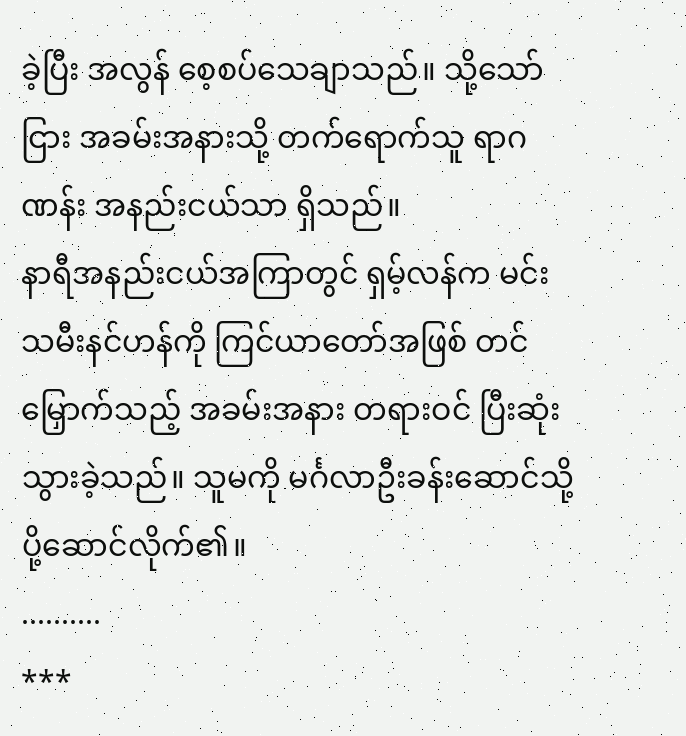ခဲ့ပြီး အလွန် စေ့စပ်သေချာသည်။ သို့သော်ငြား အခမ်းအနားသို့ တက်ရောက်သူ ရာဂဏန်း အနည်းငယ်သာ ရှိသည်။
နာရီအနည်းငယ်အကြာတွင် ရှမ့်လန်က မင်းသမီးနင်ဟန်ကို ကြင်ယာတော်အဖြစ် တင်မြှောက်သည့် အခမ်းအနား တရားဝင် ပြီးဆုံးသွားခဲ့သည်။ သူမကို မင်္ဂလာဦးခန်းဆောင်သို့ ပို့ဆောင်လိုက်၏။
..........
***